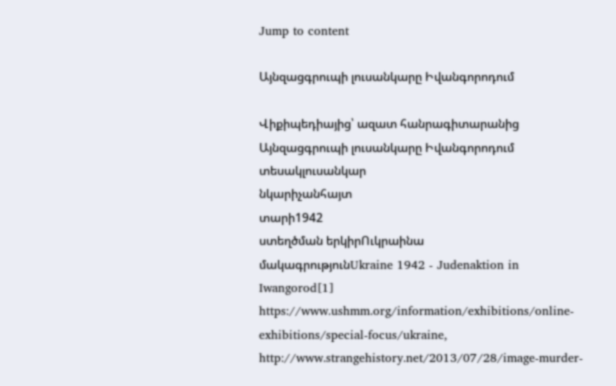Jump to content

Այնզացգրուպի լուսանկարը Իվանգորոդում

Վիքիպեդիայից՝ ազատ հանրագիտարանից
Այնզացգրուպի լուսանկարը Իվանգորոդում
տեսակլուսանկար
նկարիչանհայտ
տարի1942
ստեղծման երկիրՈւկրաինա
մակագրությունUkraine 1942 - Judenaktion in Iwangorod[1]
https://www.ushmm.org/information/exhibitions/online-exhibitions/special-focus/ukraine, http://www.strangehistory.net/2013/07/28/image-murder-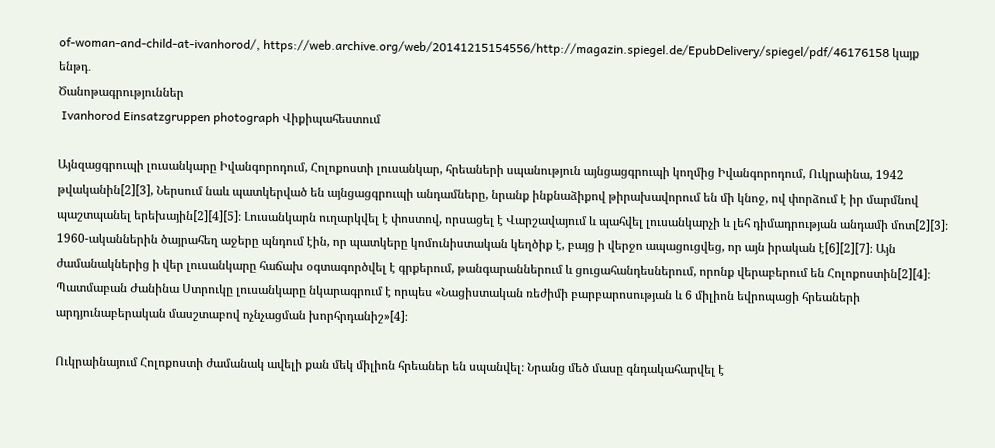of-woman-and-child-at-ivanhorod/, https://web.archive.org/web/20141215154556/http://magazin.spiegel.de/EpubDelivery/spiegel/pdf/46176158 կայք
ենթդ․
Ծանոթագրություններ
 Ivanhorod Einsatzgruppen photograph Վիքիպահեստում

Այնզացգրուպի լուսանկարը Իվանգորոդում, Հոլոքոստի լուսանկար, հրեաների սպանություն այնցացգրուպի կողմից Իվանգորոդում, Ուկրաինա, 1942 թվականին[2][3], Ներսում նաև պատկերված են այնցացգրուպի անդամները, նրանք ինքնաձիքով թիրախավորում են մի կնոջ, ով փորձում է իր մարմնով պաշտպանել երեխային[2][4][5]։ Լուսանկարն ուղարկվել է փոստով, որսացել է Վարշավայում և պահվել լուսանկարչի և լեհ դիմադրության անդամի մոտ[2][3]։ 1960-ականներին ծայրահեղ աջերը պնդում էին, որ պատկերը կոմունիստական կեղծիք է, բայց ի վերջո ապացուցվեց, որ այն իրական է[6][2][7]։ Այն ժամանակներից ի վեր լուսանկարը հաճախ օգտագործվել է գրքերում, թանգարաններում և ցուցահանդեսներում, որոնք վերաբերում են Հոլոքոստին[2][4]։ Պատմաբան Ժանինա Ստրուկը լուսանկարը նկարագրում է որպես «Նացիստական ռեժիմի բարբարոսության և 6 միլիոն եվրոպացի հրեաների արդյունաբերական մասշտաբով ոչնչացման խորհրդանիշ»[4]։

Ուկրաինայում Հոլոքոստի ժամանակ ավելի քան մեկ միլիոն հրեաներ են սպանվել։ Նրանց մեծ մասը գնդակահարվել է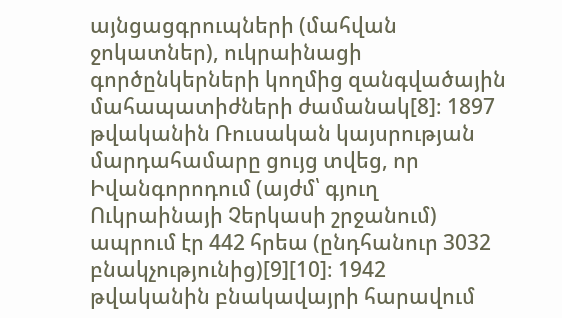այնցացգրուպների (մահվան ջոկատներ), ուկրաինացի գործընկերների կողմից զանգվածային մահապատիժների ժամանակ[8]։ 1897 թվականին Ռուսական կայսրության մարդահամարը ցույց տվեց, որ Իվանգորոդում (այժմ՝ գյուղ Ուկրաինայի Չերկասի շրջանում) ապրում էր 442 հրեա (ընդհանուր 3032 բնակչությունից)[9][10]։ 1942 թվականին բնակավայրի հարավում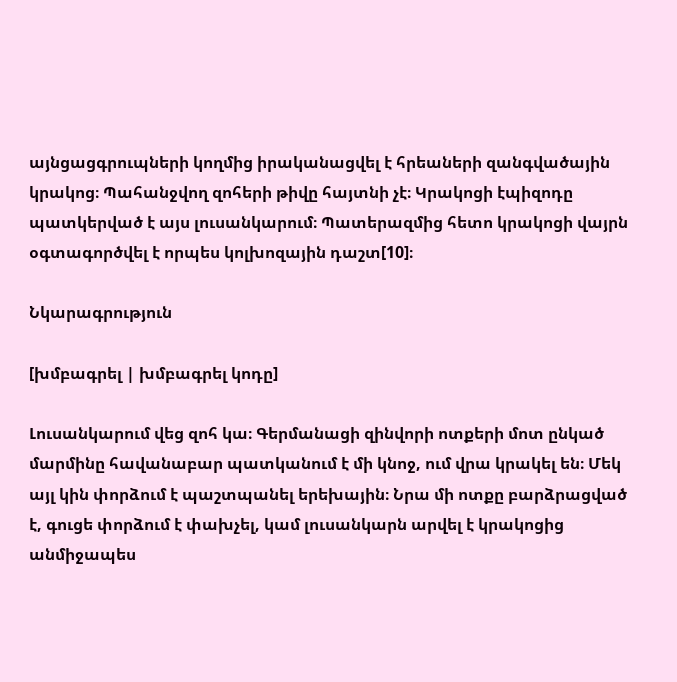այնցացգրուպների կողմից իրականացվել է հրեաների զանգվածային կրակոց։ Պահանջվող զոհերի թիվը հայտնի չէ։ Կրակոցի էպիզոդը պատկերված է այս լուսանկարում։ Պատերազմից հետո կրակոցի վայրն օգտագործվել է որպես կոլխոզային դաշտ[10]։

Նկարագրություն

[խմբագրել | խմբագրել կոդը]

Լուսանկարում վեց զոհ կա։ Գերմանացի զինվորի ոտքերի մոտ ընկած մարմինը հավանաբար պատկանում է մի կնոջ, ում վրա կրակել են։ Մեկ այլ կին փորձում է պաշտպանել երեխային։ Նրա մի ոտքը բարձրացված է, գուցե փորձում է փախչել, կամ լուսանկարն արվել է կրակոցից անմիջապես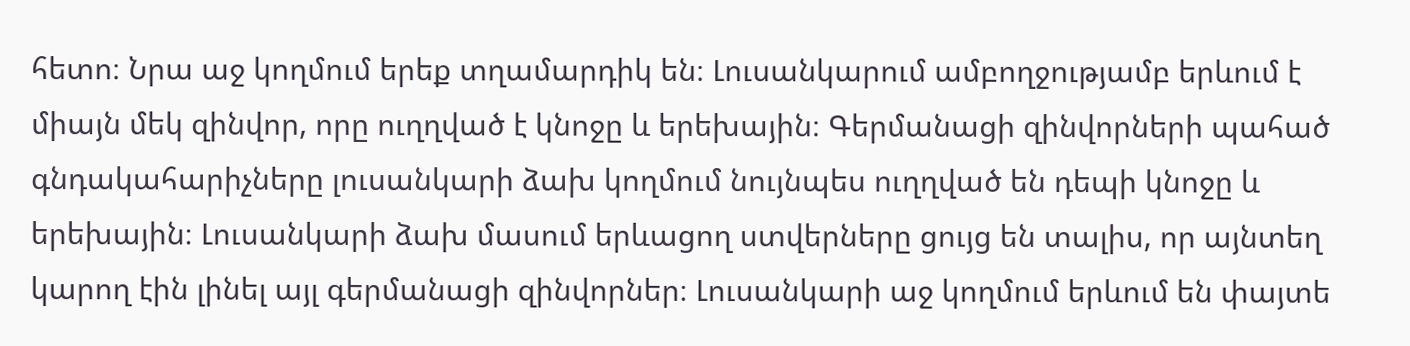հետո։ Նրա աջ կողմում երեք տղամարդիկ են։ Լուսանկարում ամբողջությամբ երևում է միայն մեկ զինվոր, որը ուղղված է կնոջը և երեխային։ Գերմանացի զինվորների պահած գնդակահարիչները լուսանկարի ձախ կողմում նույնպես ուղղված են դեպի կնոջը և երեխային։ Լուսանկարի ձախ մասում երևացող ստվերները ցույց են տալիս, որ այնտեղ կարող էին լինել այլ գերմանացի զինվորներ։ Լուսանկարի աջ կողմում երևում են փայտե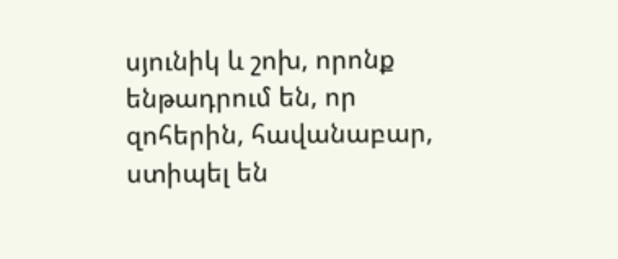սյունիկ և շոխ, որոնք ենթադրում են, որ զոհերին, հավանաբար, ստիպել են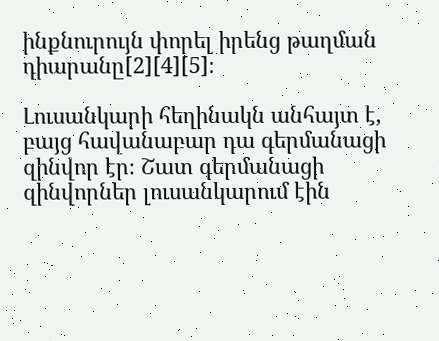ինքնուրույն փորել իրենց թաղման դիարանը[2][4][5]։

Լուսանկարի հեղինակն անհայտ է, բայց հավանաբար դա գերմանացի զինվոր էր։ Շատ գերմանացի զինվորներ լուսանկարում էին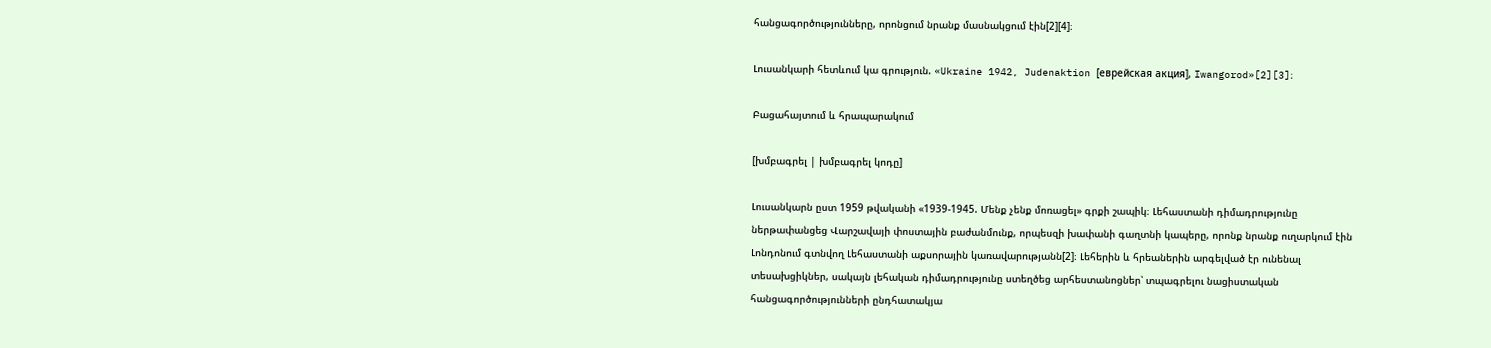հանցագործությունները, որոնցում նրանք մասնակցում էին[2][4]։

Լուսանկարի հետևում կա գրություն. «Ukraine 1942, Judenaktion [еврейская акция], Iwangorod»[2][3]։

Բացահայտում և հրապարակում

[խմբագրել | խմբագրել կոդը]

Լուսանկարն ըստ 1959 թվականի «1939-1945. Մենք չենք մոռացել» գրքի շապիկ։ Լեհաստանի դիմադրությունը ներթափանցեց Վարշավայի փոստային բաժանմունք, որպեսզի խափանի գաղտնի կապերը, որոնք նրանք ուղարկում էին Լոնդոնում գտնվող Լեհաստանի աքսորային կառավարությանն[2]։ Լեհերին և հրեաներին արգելված էր ունենալ տեսախցիկներ, սակայն լեհական դիմադրությունը ստեղծեց արհեստանոցներ՝ տպագրելու նացիստական հանցագործությունների ընդհատակյա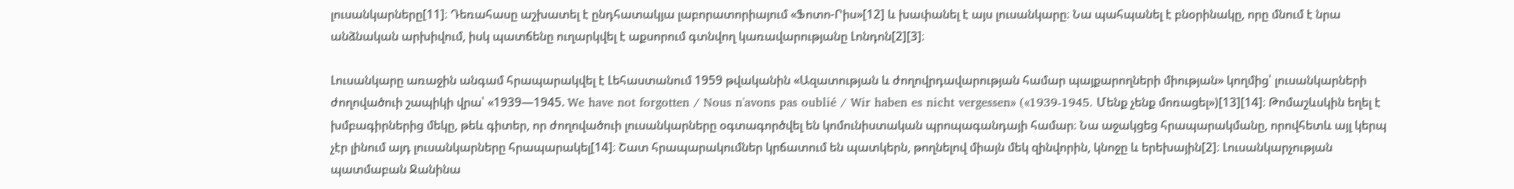լուսանկարները[11]։ Դեռահասը աշխատել է ընդհատակյա լաբորատորիայում «Ֆոտո-Րիս»[12] և խափանել է այս լուսանկարը։ Նա պահպանել է բնօրինակը, որը մնում է նրա անձնական արխիվում, իսկ պատճենը ուղարկվել է աքսորում գտնվող կառավարությանը Լոնդոն[2][3]։

Լուսանկարը առաջին անգամ հրապարակվել է Լեհաստանում 1959 թվականին «Ազատության և ժողովրդավարության համար պայքարողների միության» կողմից՝ լուսանկարների ժողովածուի շապիկի վրա՝ «1939—1945. We have not forgotten / Nous n'avons pas oublié / Wir haben es nicht vergessen» («1939-1945. Մենք չենք մոռացել»)[13][14]։ Թոմաշևսկին եղել է խմբագիրներից մեկը, թեև գիտեր, որ ժողովածուի լուսանկարները օգտագործվել են կոմունիստական պրոպագանդայի համար։ Նա աջակցեց հրապարակմանը, որովհետև այլ կերպ չէր լինում այդ լուսանկարները հրապարակել[14]։ Շատ հրապարակումներ կրճատում են պատկերն, թողնելով միայն մեկ զինվորին, կնոջը և երեխային[2]։ Լուսանկարչության պատմաբան Ջանինա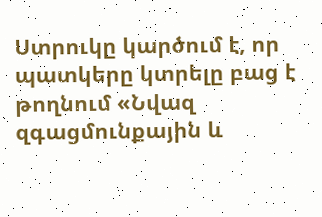Ստրուկը կարծում է, որ պատկերը կտրելը բաց է թողնում «Նվազ զգացմունքային և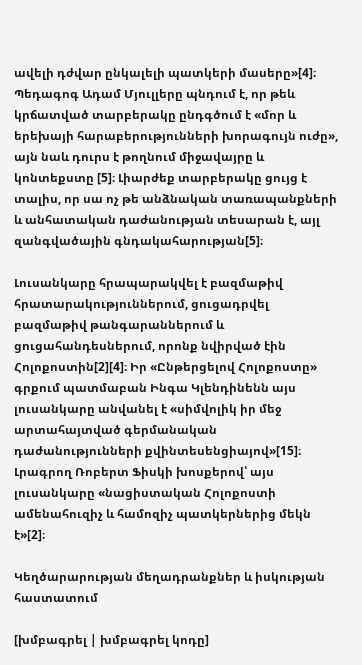ավելի դժվար ընկալելի պատկերի մասերը»[4]։ Պեդագոգ Ադամ Մյուլլերը պնդում է, որ թեև կրճատված տարբերակը ընդգծում է «մոր և երեխայի հարաբերությունների խորագույն ուժը», այն նաև դուրս է թողնում միջավայրը և կոնտեքստը [5]։ Լիարժեք տարբերակը ցույց է տալիս, որ սա ոչ թե անձնական տառապանքների և անհատական դաժանության տեսարան է, այլ զանգվածային գնդակահարության[5]։

Լուսանկարը հրապարակվել է բազմաթիվ հրատարակություններում, ցուցադրվել բազմաթիվ թանգարաններում և ցուցահանդեսներում, որոնք նվիրված էին Հոլոքոստին[2][4]։ Իր «Ընթերցելով Հոլոքոստը» գրքում պատմաբան Ինգա Կլենդինենն այս լուսանկարը անվանել է «սիմվոլիկ իր մեջ արտահայտված գերմանական դաժանությունների քվինտեսենցիայով»[15]։ Լրագրող Ռոբերտ Ֆիսկի խոսքերով՝ այս լուսանկարը «նացիստական Հոլոքոստի ամենահուզիչ և համոզիչ պատկերներից մեկն է»[2]։

Կեղծարարության մեղադրանքներ և իսկության հաստատում

[խմբագրել | խմբագրել կոդը]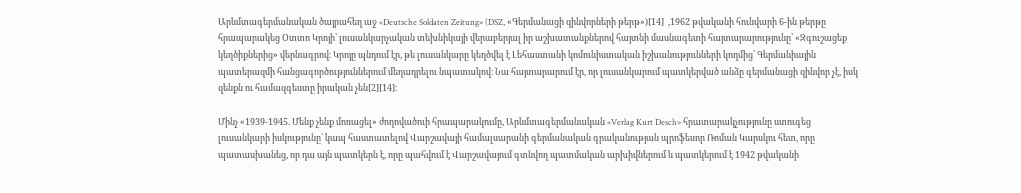Արևմտագերմանական ծայրահեղ աջ «Deutsche Soldaten Zeitung» (DSZ, «Գերմանացի զինվորների թերթ»)[14]  ,1962 թվականի հունվարի 6-ին թերթը հրապարակեց Օտտո Կրոյի՝ լուսանկարչական տեխնիկայի վերաբերյալ իր աշխատանքներով հայտնի մասնագետի հայտարարությունը՝ «Զգուշացեք կեղծիքներից» վերնագրով։ Կրոյը պնդում էր, թե լուսանկարը կեղծվել է Լեհաստանի կոմունիստական իշխանությունների կողմից՝ Գերմանիային պատերազմի հանցագործություններում մեղադրելու նպատակով։ Նա հայտարարում էր, որ լուսանկարում պատկերված անձը գերմանացի զինվոր չէ, իսկ զենքն ու համազգեստը իրական չեն[2][14]։

Մինչ «1939-1945. Մենք չենք մոռացել» ժողովածուի հրապարակումը, Արևմտագերմանական «Verlag Kurt Desch» հրատարակչությունը ստուգեց լուսանկարի իսկությունը՝ կապ հաստատելով Վարշավայի համալսարանի գերմանական գրականության պրոֆեսոր Ռոման Կարսկու հետ, որը պատասխանեց, որ դա այն պատկերն է, որը պահվում է Վարշավայում գտնվող պատմական արխիվներում և պատկերում է 1942 թվականի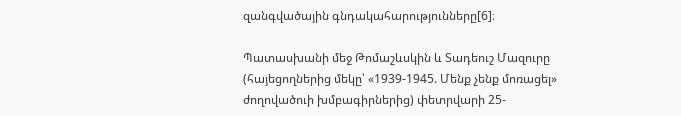զանգվածային գնդակահարությունները[6]։

Պատասխանի մեջ Թոմաշևսկին և Տադեուշ Մազուրը (հայեցողներից մեկը՝ «1939-1945. Մենք չենք մոռացել» ժողովածուի խմբագիրներից) փետրվարի 25-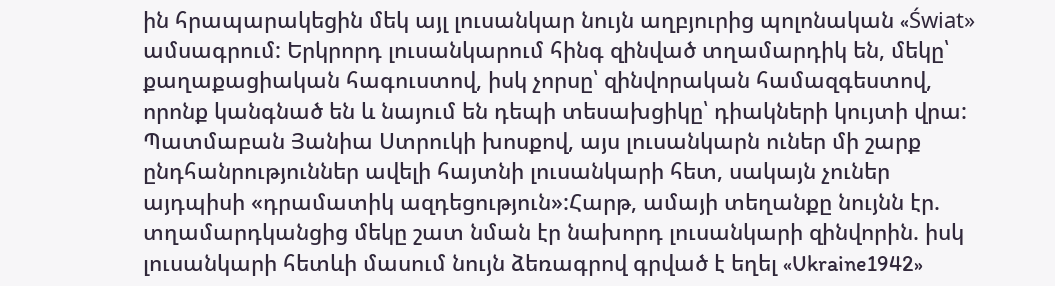ին հրապարակեցին մեկ այլ լուսանկար նույն աղբյուրից պոլոնական «Świat» ամսագրում: Երկրորդ լուսանկարում հինգ զինված տղամարդիկ են, մեկը՝ քաղաքացիական հագուստով, իսկ չորսը՝ զինվորական համազգեստով, որոնք կանգնած են և նայում են դեպի տեսախցիկը՝ դիակների կույտի վրա: Պատմաբան Յանիա Ստրուկի խոսքով, այս լուսանկարն ուներ մի շարք ընդհանրություններ ավելի հայտնի լուսանկարի հետ, սակայն չուներ այդպիսի «դրամատիկ ազդեցություն»:Հարթ, ամայի տեղանքը նույնն էր. տղամարդկանցից մեկը շատ նման էր նախորդ լուսանկարի զինվորին. իսկ լուսանկարի հետևի մասում նույն ձեռագրով գրված է եղել «Ukraine1942»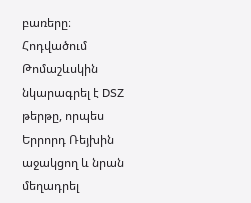բառերը։ Հոդվածում Թոմաշևսկին նկարագրել է DSZ թերթը, որպես Երրորդ Ռեյխին աջակցող և նրան մեղադրել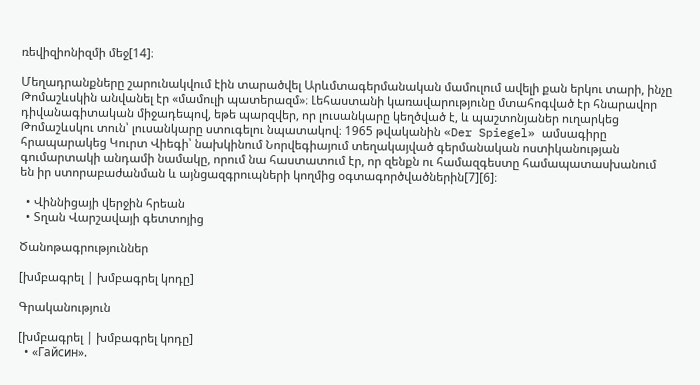ռեվիզիոնիզմի մեջ[14]։

Մեղադրանքները շարունակվում էին տարածվել Արևմտագերմանական մամուլում ավելի քան երկու տարի, ինչը Թոմաշևսկին անվանել էր «մամուլի պատերազմ»։ Լեհաստանի կառավարությունը մտահոգված էր հնարավոր դիվանագիտական միջադեպով, եթե պարզվեր, որ լուսանկարը կեղծված է, և պաշտոնյաներ ուղարկեց Թոմաշևսկու տուն՝ լուսանկարը ստուգելու նպատակով։ 1965 թվականին «Der Spiegel» ամսագիրը հրապարակեց Կուրտ Վիեգի՝ նախկինում Նորվեգիայում տեղակայված գերմանական ոստիկանության գումարտակի անդամի նամակը, որում նա հաստատում էր, որ զենքն ու համազգեստը համապատասխանում են իր ստորաբաժանման և այնցազգրուպների կողմից օգտագործվածներին[7][6]։

  • Վիննիցայի վերջին հրեան
  • Տղան Վարշավայի գետտոյից

Ծանոթագրություններ

[խմբագրել | խմբագրել կոդը]

Գրականություն

[խմբագրել | խմբագրել կոդը]
  • «Гайсин».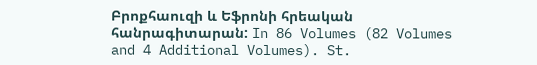Բրոքհաուզի և Եֆրոնի հրեական հանրագիտարան: In 86 Volumes (82 Volumes and 4 Additional Volumes). St.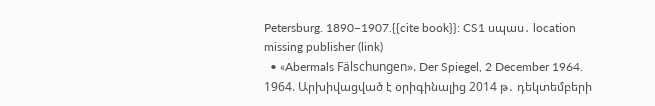Petersburg. 1890–1907.{{cite book}}: CS1 սպաս․ location missing publisher (link)
  • «Abermals Fälschungen». Der Spiegel, 2 December 1964. 1964. Արխիվացված է օրիգինալից 2014 թ․ դեկտեմբերի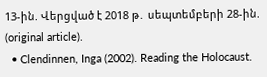13-ին. Վերցված է 2018 թ․ սեպտեմբերի 28-ին. (original article).
  • Clendinnen, Inga (2002). Reading the Holocaust.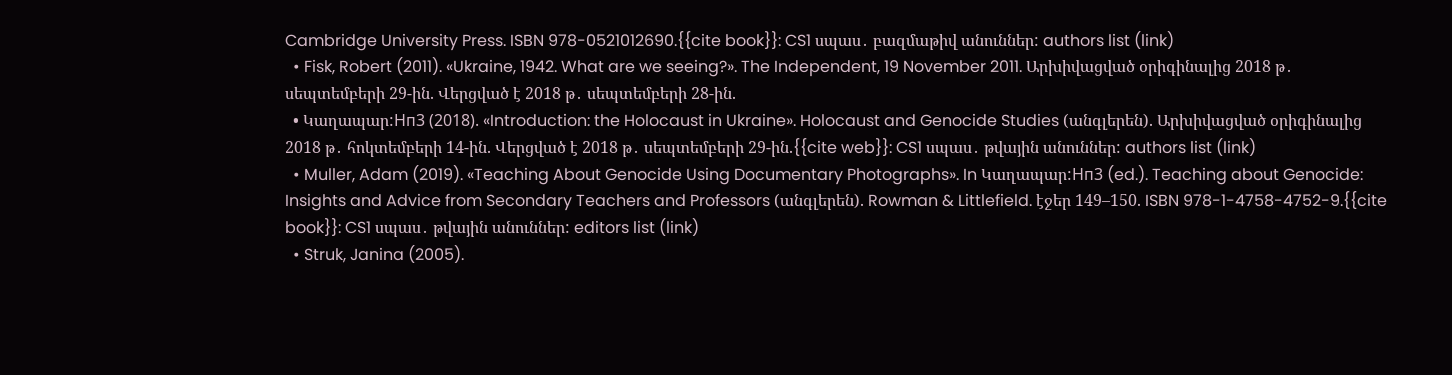Cambridge University Press. ISBN 978-0521012690.{{cite book}}: CS1 սպաս․ բազմաթիվ անուններ: authors list (link)
  • Fisk, Robert (2011). «Ukraine, 1942. What are we seeing?». The Independent, 19 November 2011. Արխիվացված օրիգինալից 2018 թ․ սեպտեմբերի 29-ին. Վերցված է 2018 թ․ սեպտեմբերի 28-ին.
  • Կաղապար:Нп3 (2018). «Introduction: the Holocaust in Ukraine». Holocaust and Genocide Studies (անգլերեն). Արխիվացված օրիգինալից 2018 թ․ հոկտեմբերի 14-ին. Վերցված է 2018 թ․ սեպտեմբերի 29-ին.{{cite web}}: CS1 սպաս․ թվային անուններ: authors list (link)
  • Muller, Adam (2019). «Teaching About Genocide Using Documentary Photographs». In Կաղապար:Нп3 (ed.). Teaching about Genocide: Insights and Advice from Secondary Teachers and Professors (անգլերեն). Rowman & Littlefield. էջեր 149–150. ISBN 978-1-4758-4752-9.{{cite book}}: CS1 սպաս․ թվային անուններ: editors list (link)
  • Struk, Janina (2005).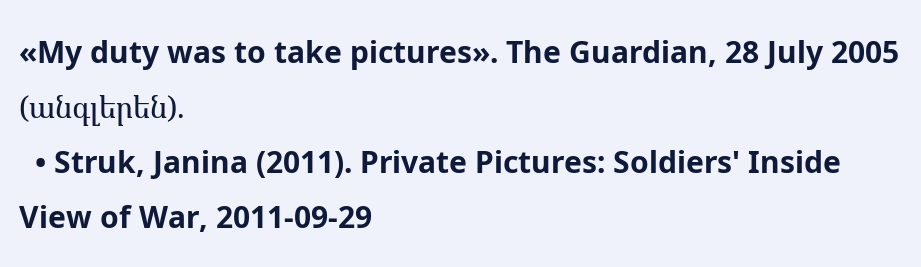«My duty was to take pictures». The Guardian, 28 July 2005 (անգլերեն).
  • Struk, Janina (2011). Private Pictures: Soldiers' Inside View of War, 2011-09-29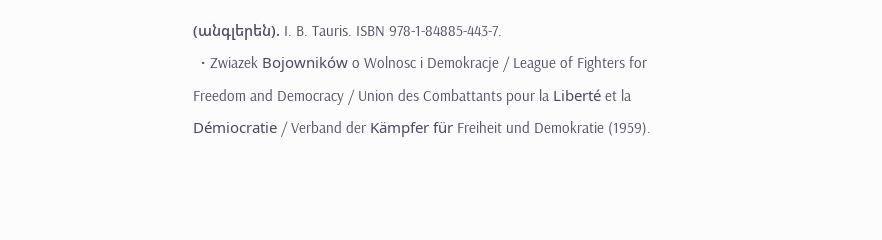(անգլերեն). I. B. Tauris. ISBN 978-1-84885-443-7.
  • Zwiazek Bojowników o Wolnosc i Demokracje / League of Fighters for Freedom and Democracy / Union des Combattants pour la Liberté et la Démiocratie / Verband der Kämpfer für Freiheit und Demokratie (1959).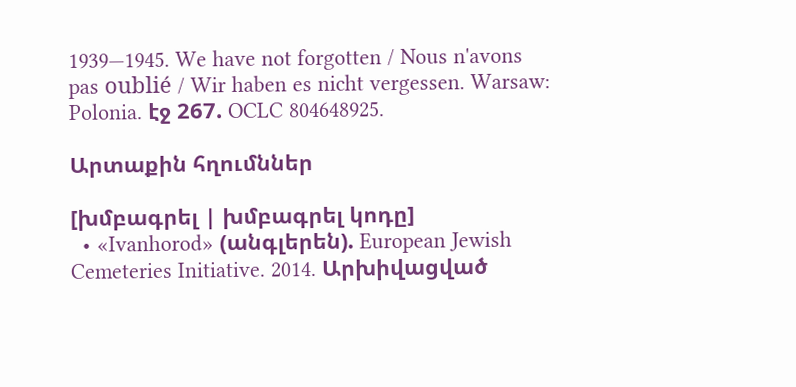1939—1945. We have not forgotten / Nous n'avons pas oublié / Wir haben es nicht vergessen. Warsaw: Polonia. էջ 267. OCLC 804648925.

Արտաքին հղումններ

[խմբագրել | խմբագրել կոդը]
  • «Ivanhorod» (անգլերեն). European Jewish Cemeteries Initiative. 2014. Արխիվացված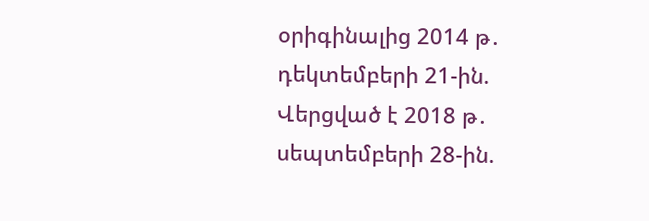օրիգինալից 2014 թ․ դեկտեմբերի 21-ին. Վերցված է 2018 թ․ սեպտեմբերի 28-ին.